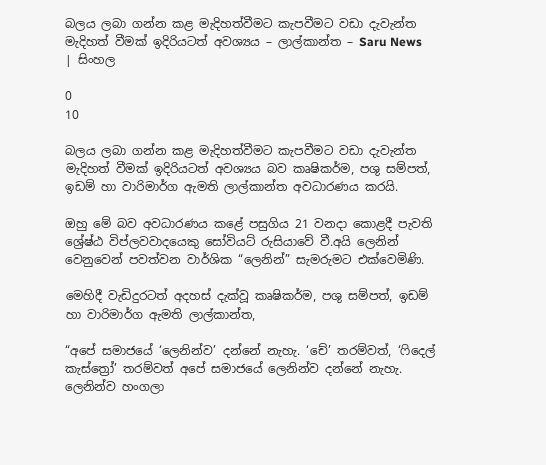බලය ලබා ගන්න කළ මැදිහත්වීමට කැපවීමට වඩා දැවැන්ත මැදිහත් වීමක් ඉදිරියටත් අවශ්‍යය – ලාල්කාන්ත – Saru News | සිංහල

0
10

බලය ලබා ගන්න කළ මැදිහත්වීමට කැපවීමට වඩා දැවැන්ත මැදිහත් වීමක් ඉදිරියටත් අවශ්‍යය බව කෘෂිකර්ම, පශු සම්පත්, ඉඩම් හා වාරිමාර්ග ඇමති ලාල්කාන්ත අවධාරණය කරයි.

ඔහු මේ බව අවධාරණය කළේ පසුගිය 21 වනදා කොළදී පැවති ශ්‍රේෂ්ඨ විප්ලවවාදයෙකු සෝවියට් රුසියාවේ වී.අයි ලෙනින් වෙනුවෙන් පවත්වන වාර්ශික “ලෙනින්” සැමරුමට එක්වෙමිණි.

මෙහිදී වැඩිදුරටත් අදහස් දැක්වූ කෘෂිකර්ම, පශු සම්පත්, ඉඩම් හා වාරිමාර්ග ඇමති ලාල්කාන්ත,

“අපේ සමාජයේ ‘ලෙනින්ව’ දන්නේ නැහැ. ‘චේ’ තරම්වත්, ‘ෆිදෙල් කැස්ත්‍රෝ’ තරම්වත් අපේ සමාජයේ ලෙනින්ව දන්නේ නැහැ. ලෙනින්ව හංගලා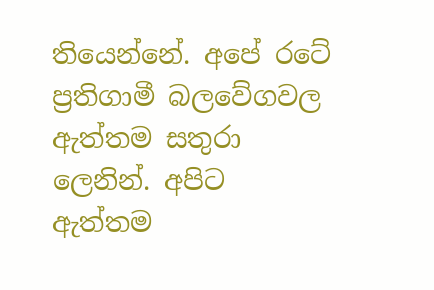තියෙන්නේ. අපේ රටේ ප්‍රතිගාමී බලවේගවල ඇත්තම සතුරා ලෙනින්. අපිට ඇත්තම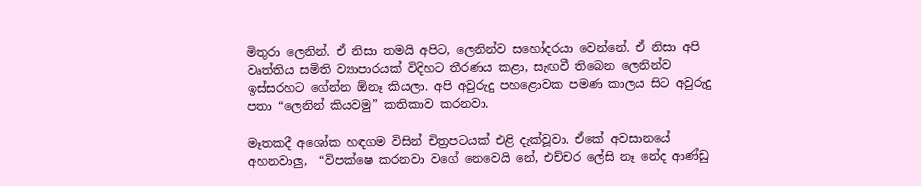මිතුරා ලෙනින්. ඒ නිසා තමයි අපිට, ලෙනින්ව සහෝදරයා වෙන්නේ. ඒ නිසා අපි වෘත්තිය සමිති ව්‍යාපාරයක් විදිහට තීරණය කළා, සැඟවී තිබෙන ලෙනින්ව ඉස්සරහට ගේන්න ඕනෑ කියලා. අපි අවුරුදු පහළොවක පමණ කාලය සිට අවුරුදු පතා “ලෙනින් කියවමු” කතිකාව කරනවා.

මෑතකදී අශෝක හඳගම විසින් චිත්‍රපටයක් එළි දැක්වූවා. ඒකේ අවසානයේ අහනවාලු,  “විපක්ෂෙ කරනවා වගේ නෙවෙයි නේ, එච්චර ලේසි නෑ නේද ආණ්ඩු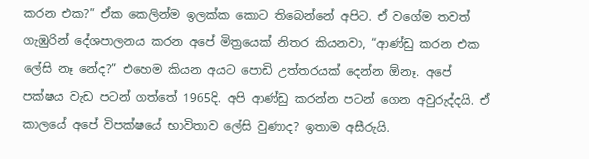කරන එක?” ඒක කෙලින්ම ඉලක්ක කොට තිබෙන්නේ අපිට. ඒ වගේම තවත් ගැඹුරින් දේශපාලනය කරන අපේ මිත්‍රයෙක් නිතර කියනවා, “ආණ්ඩු කරන එක ලේසි නෑ නේද?” එහෙම කියන අයට පොඩි උත්තරයක් දෙන්න ඕනෑ. අපේ පක්ෂය වැඩ පටන් ගත්තේ 1965දි. අපි ආණ්ඩු කරන්න පටන් ගෙන අවුරුද්දයි. ඒ කාලයේ අපේ විපක්ෂයේ භාවිතාව ලේසි වුණාද? ඉතාම අසීරුයි.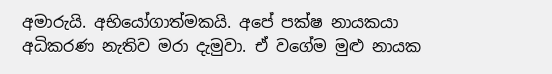අමාරුයි. අභියෝගාත්මකයි. අපේ පක්ෂ නායකයා අධිකරණ නැතිව මරා දැමුවා. ඒ වගේම මුළු නායක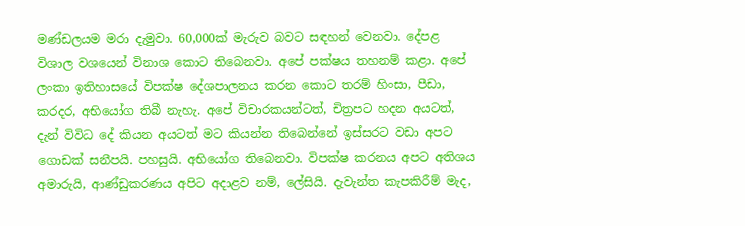මණ්ඩලයම මරා දැමුවා. 60,000ක් මැරුව බවට සඳහන් වෙනවා. දේපළ විශාල වශයෙන් විනාශ කොට තිබෙනවා. අපේ පක්ෂය තහනම් කළා. අපේ ලංකා ඉතිහාසයේ විපක්ෂ දේශපාලනය කරන කොට තරම් හිංසා, පීඩා, කරදර, අභියෝග තිබී නැහැ. අපේ විචාරකයන්ටත්, චිත්‍රපට හදන අයටත්, දැන් විවිධ දේ කියන අයටත් මට කියන්න තිබෙන්නේ ඉස්සරට වඩා අපට ගොඩක් සනීපයි. පහසුයි. අභියෝග තිබෙනවා. විපක්ෂ කරනය අපට අතිශය අමාරුයි, ආණ්ඩුකරණය අපිට අදාළව නම්, ලේසියි. දැවැන්ත කැපකිරීම් මැද,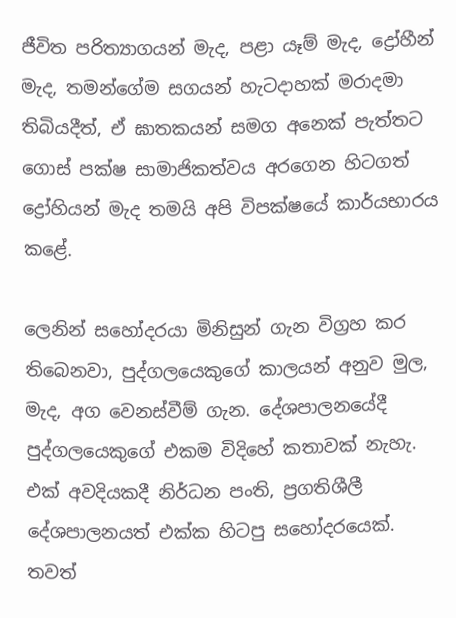ජීවිත පරිත්‍යාගයන් මැද, පළා යෑම් මැද, ද්‍රෝහීන් මැද, තමන්ගේම සගයන් හැටදාහක් මරාදමා තිබියදීත්, ඒ ඝාතකයන් සමග අනෙක් පැත්තට ගොස් පක්ෂ සාමාජිකත්වය අරගෙන හිටගත් ද්‍රෝහියන් මැද තමයි අපි විපක්ෂයේ කාර්යභාරය කළේ.

ලෙනින් සහෝදරයා මිනිසුන් ගැන විග්‍රහ කර තිබෙනවා, පුද්ගලයෙකුගේ කාලයන් අනුව මුල, මැද, අග වෙනස්වීම් ගැන. දේශපාලනයේදී පුද්ගලයෙකුගේ එකම විදිහේ කතාවක් නැහැ. එක් අවදියකදී නිර්ධන පංති, ප්‍රගතිශීලී දේශපාලනයත් එක්ක හිටපු සහෝදරයෙක්. තවත්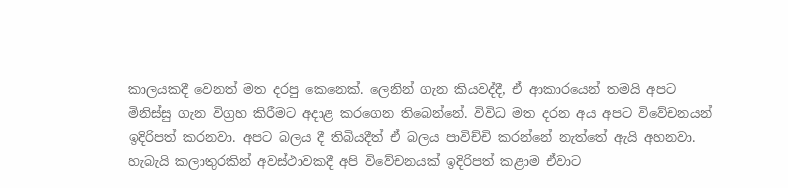කාලයකදී වෙනත් මත දරපු කෙනෙක්. ලෙනින් ගැන කියවද්දී, ඒ ආකාරයෙන් තමයි අපට මිනිස්සු ගැන විග්‍රහ කිරීමට අදාළ කරගෙන තිබෙන්නේ. විවිධ මත දරන අය අපට විවේචනයන් ඉදිරිපත් කරනවා. අපට බලය දී තිබියදීත් ඒ බලය පාවිච්චි කරන්නේ නැත්තේ ඇයි අහනවා. හැබැයි කලාතුරකින් අවස්ථාවකදී අපි විවේචනයක් ඉදිරිපත් කළාම ඒවාට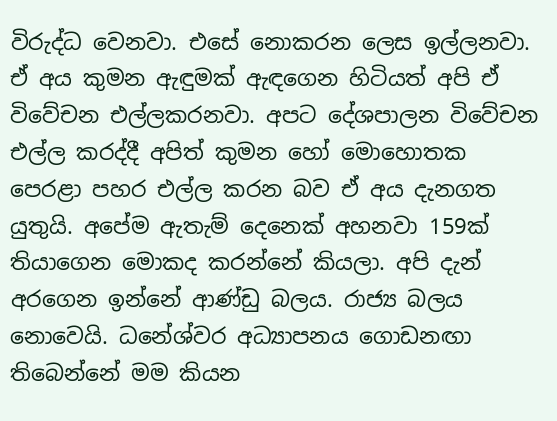විරුද්ධ වෙනවා. එසේ නොකරන ලෙස ඉල්ලනවා. ඒ අය කුමන ඇඳුමක් ඇඳගෙන හිටියත් අපි ඒ විවේචන එල්ලකරනවා. අපට දේශපාලන විවේචන එල්ල කරද්දී අපිත් කුමන හෝ මොහොතක පෙරළා පහර එල්ල කරන බව ඒ අය දැනගත යුතුයි. අපේම ඇතැම් දෙනෙක් අහනවා 159ක් තියාගෙන මොකද කරන්නේ කියලා. අපි දැන් අරගෙන ඉන්නේ ආණ්ඩු බලය. රාජ්‍ය බලය නොවෙයි. ධනේශ්වර අධ්‍යාපනය ගොඩනඟා තිබෙන්නේ මම කියන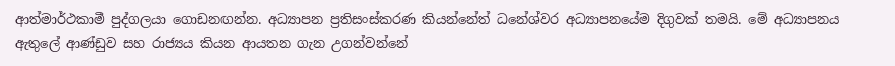ආත්මාර්ථකාමී පුද්ගලයා ගොඩනඟන්න. අධ්‍යාපන ප්‍රතිසංස්කරණ කියන්නේත් ධනේශ්වර අධ්‍යාපනයේම දිගුවක් තමයි. මේ අධ්‍යාපනය ඇතුලේ ආණ්ඩුව සහ රාජ්‍යය කියන ආයතන ගැන උගන්වන්නේ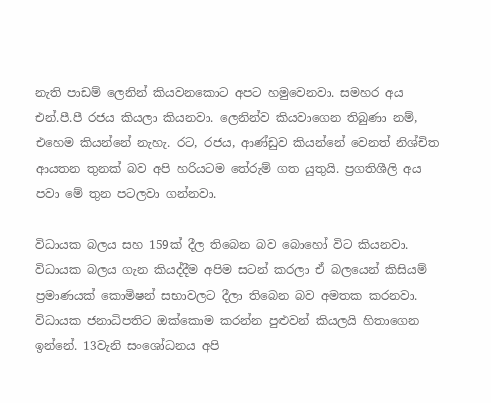නැති පාඩම් ලෙනින් කියවනකොට අපට හමුවෙනවා. සමහර අය එන්.පී.පී රජය කියලා කියනවා. ලෙනින්ව කියවාගෙන තිබුණා නම්, එහෙම කියන්නේ නැහැ. රට, රජය, ආණ්ඩුව කියන්නේ වෙනත් නිශ්චිත ආයතන තුනක් බව අපි හරියටම තේරුම් ගත යුතුයි. ප්‍රගතිශීලි අය පවා මේ තුන පටලවා ගන්නවා.

විධායක බලය සහ 159ක් දීල තිබෙන බව බොහෝ විට කියනවා. විධායක බලය ගැන කියද්දීම අපිම සටන් කරලා ඒ බලයෙන් කිසියම් ප්‍රමාණයක් කොමිෂන් සභාවලට දීලා තිබෙන බව අමතක කරනවා. විධායක ජනාධිපතිට ඔක්කොම කරන්න පුළුවන් කියලයි හිතාගෙන ඉන්නේ. 13වැනි සංශෝධනය අපි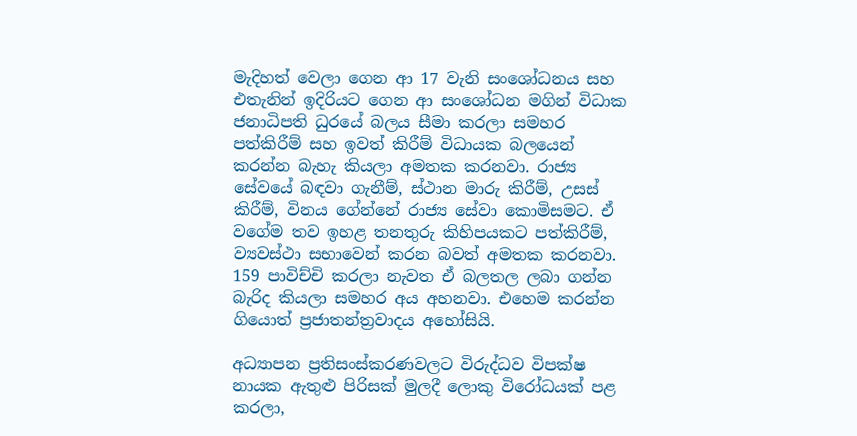මැදිහත් වෙලා ගෙන ආ 17 වැනි සංශෝධනය සහ එතැනින් ඉදිරියට ගෙන ආ සංශෝධන මගින් විධාක ජනාධිපති ධුරයේ බලය සීමා කරලා සමහර පත්කිරීම් සහ ඉවත් කිරීම් විධායක බලයෙන් කරන්න බැහැ කියලා අමතක කරනවා. රාජ්‍ය සේවයේ බඳවා ගැනීම්, ස්ථාන මාරු කිරීම්, උසස් කිරීම්, විනය ගේන්නේ රාජ්‍ය සේවා කොමිසමට. ඒ වගේම තව ඉහළ තනතුරු කිහිපයකට පත්කිරීම්, ව්‍යවස්ථා සභාවෙන් කරන බවත් අමතක කරනවා. 159 පාවිච්චි කරලා නැවත ඒ බලතල ලබා ගන්න බැරිද කියලා සමහර අය අහනවා. එහෙම කරන්න ගියොත් ප්‍රජාතන්ත්‍රවාදය අහෝසියි.

අධ්‍යාපන ප්‍රතිසංස්කරණවලට විරුද්ධව විපක්ෂ නායක ඇතුළු පිරිසක් මුලදී ලොකු විරෝධයක් පළ කරලා,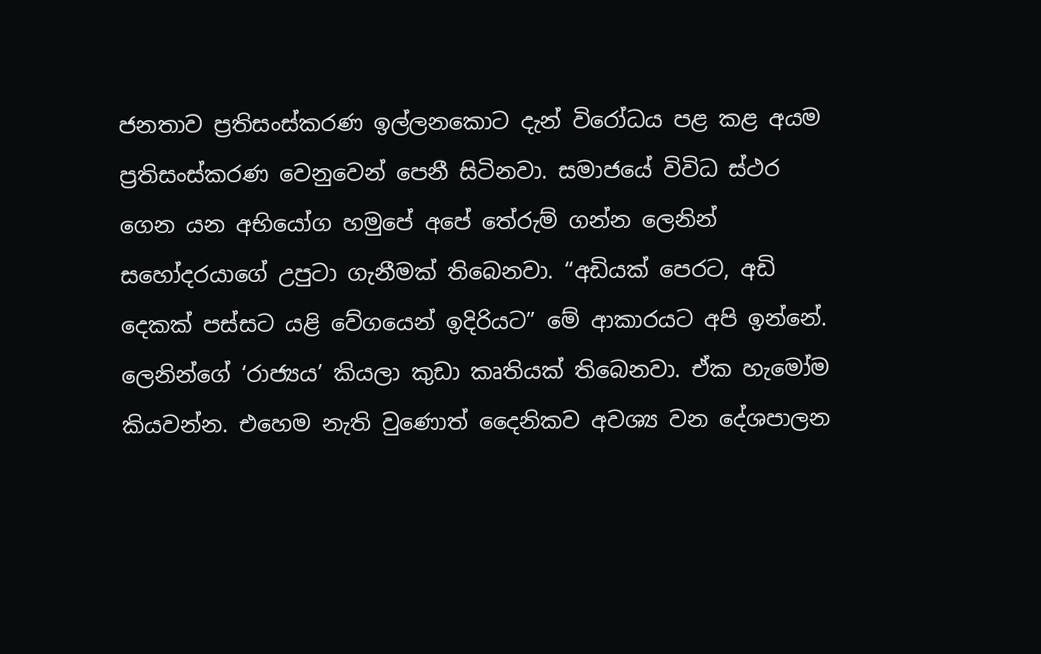ජනතාව ප්‍රතිසංස්කරණ ඉල්ලනකොට දැන් විරෝධය පළ කළ අයම ප්‍රතිසංස්කරණ වෙනුවෙන් පෙනී සිටිනවා. සමාජයේ විවිධ ස්ථර ගෙන යන අභියෝග හමුපේ අපේ තේරුම් ගන්න ලෙනින් සහෝදරයාගේ උපුටා ගැනීමක් තිබෙනවා. “අඩියක් පෙරට, අඩි දෙකක් පස්සට යළි වේගයෙන් ඉදිරියට” මේ ආකාරයට අපි ඉන්නේ. ලෙනින්ගේ ‘රාජ්‍යය’ කියලා කුඩා කෘතියක් තිබෙනවා. ඒක හැමෝම කියවන්න. එහෙම නැති වුණොත් දෛනිකව අවශ්‍ය වන දේශපාලන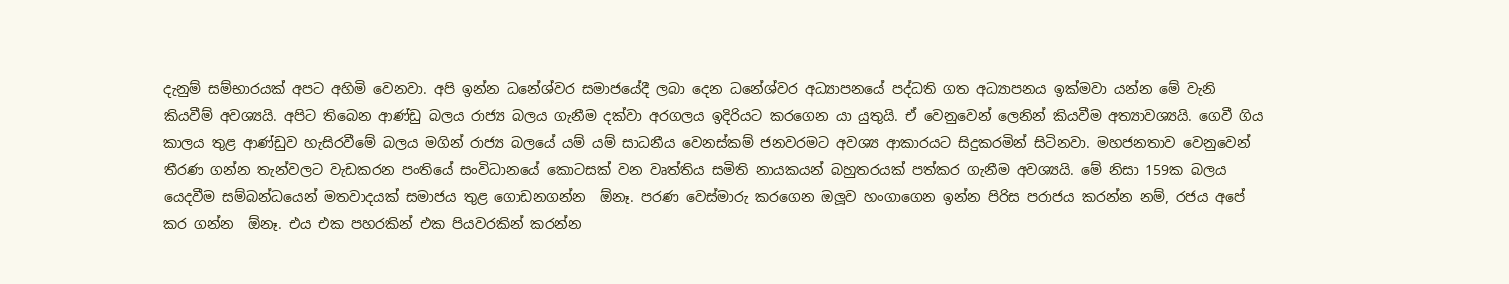දැනුම් සම්භාරයක් අපට අහිමි වෙනවා. අපි ඉන්න ධනේශ්වර සමාජයේදී ලබා දෙන ධනේශ්වර අධ්‍යාපනයේ පද්ධති ගත අධ්‍යාපනය ඉක්මවා යන්න මේ වැනි කියවීම් අවශ්‍යයි. අපිට තිබෙන ආණ්ඩු බලය රාජ්‍ය බලය ගැනීම දක්වා අරගලය ඉදිරියට කරගෙන යා යුතුයි. ඒ වෙනුවෙන් ලෙනින් කියවීම අත්‍යාවශ්‍යයි. ගෙවී ගිය කාලය තුළ ආණ්ඩුව හැසිරවීමේ බලය මගින් රාජ්‍ය බලයේ යම් යම් සාධනීය වෙනස්කම් ජනවරමට අවශ්‍ය ආකාරයට සිදුකරමින් සිටිනවා. මහජනතාව වෙනුවෙන් තීරණ ගන්න තැන්වලට වැඩකරන පංතියේ සංවිධානයේ කොටසක් වන වෘත්තිය සමිති නායකයන් බහුතරයක් පත්කර ගැනීම අවශ්‍යයි. මේ නිසා 159ක බලය යෙදවීම සම්බන්ධයෙන් මතවාදයක් සමාජය තුළ ගොඩනගන්න  ඕනෑ. පරණ වෙස්මාරු කරගෙන ඔලූව හංගාගෙන ඉන්න පිරිස පරාජය කරන්න නම්, රජය අපේ කර ගන්න  ඕනෑ. එය එක පහරකින් එක පියවරකින් කරන්න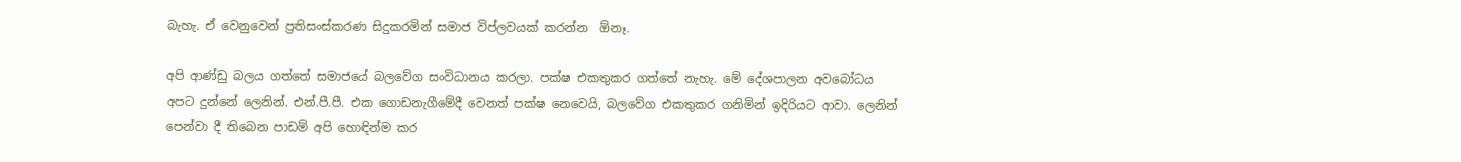බැහැ. ඒ වෙනුවෙන් ප්‍රතිසංස්කරණ සිදුකරමින් සමාජ විප්ලවයක් කරන්න  ඕනෑ.

අපි ආණ්ඩු බලය ගත්තේ සමාජයේ බලවේග සංවිධානය කරලා. පක්ෂ එකතුකර ගත්තේ නැහැ. මේ දේශපාලන අවබෝධය අපට දුන්නේ ලෙනින්. එන්.පී.පී. එක ගොඩනැගීමේදී වෙනත් පක්ෂ නෙවෙයි, බලවේග එකතුකර ගනිමින් ඉදිරියට ආවා. ලෙනින් පෙන්වා දී තිබෙන පාඩම් අපි හොඳින්ම කර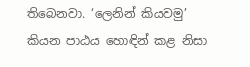තිබෙනවා. ‘ලෙනින් කියවමු’ කියන පාඨය හොඳින් කළ නිසා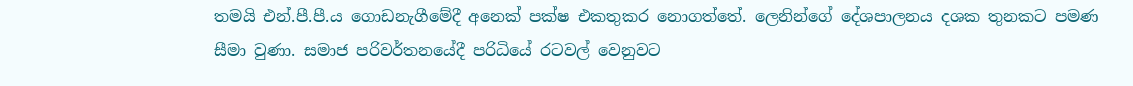තමයි එන්.පී.පී.ය ගොඩනැගීමේදී අනෙක් පක්ෂ එකතුකර නොගත්තේ. ලෙනින්ගේ දේශපාලනය දශක තුනකට පමණ සීමා වුණා. සමාජ පරිවර්තනයේදී පරිධියේ රටවල් වෙනුවට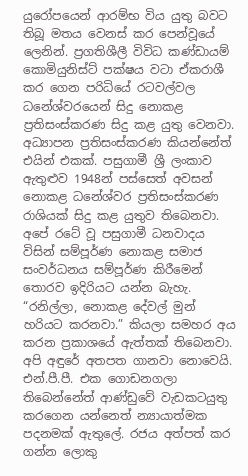යුරෝපයෙන් ආරම්භ විය යුතු බවට තිබූ මතය වෙනස් කර පෙන්වූයේ ලෙනින්. ප්‍රගතිශීලී විවිධ කණ්ඩායම් කොමියුනිස්ට් පක්ෂය වටා ඒකරාශී කර ගෙන පරිධියේ රටවල්වල ධනේශ්වරයෙන් සිදු නොකළ ප්‍රතිසංස්කරණ සිදු කළ යුතු වෙනවා. අධ්‍යාපන ප්‍රතිසංස්කරණ කියන්නේත් එයින් එකක්. පසුගාමී ශ්‍රී ලංකාව ඇතුළුව 1948න් පස්සෙත් අවසන් නොකළ ධනේශ්වර ප්‍රතිසංස්කරණ රාශියක් සිදු කළ යුතුව තිබෙනවා. අපේ රටේ වූ පසුගාමී ධනවාදය විසින් සම්පූර්ණ නොකළ සමාජ සංවර්ධනය සම්පූර්ණ කිරීමෙන් තොරව ඉදිරියට යන්න බැහැ. “රනිල්ලා, නොකළ දේවල් මුන් හරියට කරනවා.” කියලා සමහර අය කරන ප්‍රකාශයේ ඇත්තක් තිබෙනවා. අපි අඳුරේ අතපත ගානවා නොවෙයි. එන්.පී.පී. එක ගොඩනගලා තිබෙන්නේත් ආණ්ඩුවේ වැඩකටයුතු කරගෙන යන්නෙත් න්‍යායාත්මක පදනමක් ඇතුලේ. රජය අත්පත් කර ගන්න ලොකු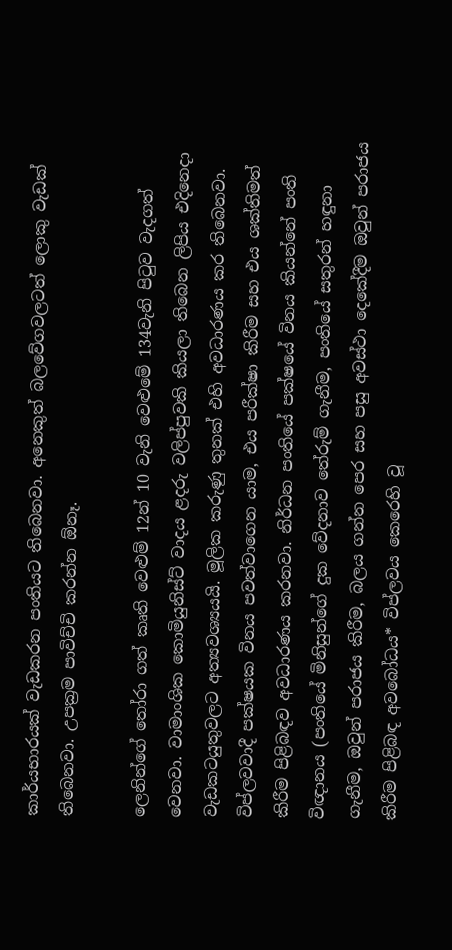කාර්යභාරයක් වැඩකරන පංතියට තිබෙනවා. අනෙකුත් බලවේගවලටත් ලොකු වැඩක් තිබෙනවා. උපක්‍රම පාවිච්චි කරන්න ඕනෑ.

ලෙනින්ගේ තෝරා ගත් කෘති වෙළුම් 12න් 10 වැනි වෙළුමේ 134වැනි පිටුව වැදගත් වෙනවා. වාමාංශික කොමියුනිස්ට් වාදය ළදරු වලිප්පුවකි කියලා තිබෙන ලිපිය එදිනෙදා වැඩකටයුතුවලට අත්‍යවශ්‍යයයි. මූලික කරුණු තුනක් එහි අවධාරණය කර තිබෙනවා. විප්ලවවාදී පක්ෂයක විනය පවත්වාගෙන යාම, එය පරීක්ෂා කිරීම සහ එය ශක්තිමත් කිරීම පිළිබඳව අවධාරණය කරනවා. නිර්ධන පංතියේ පක්ෂයේ විනය කියන්නේ පංති විඥානය (පංතියේ මිනිසුන්ගේ දුක වේදනාව තේරුම් ගැනීම, පංතියේ සතුරන් හඳුනා ගැනීම, ඔවුන් පරාජය කිරීම, බලය ගන්න පෙර සහ පසු අවස්ථා දෙකේදීම ඔවුන් පරාජය කිරීම පිළිබඳ අවබෝධය* විප්ලවය කෙරෙහි වූ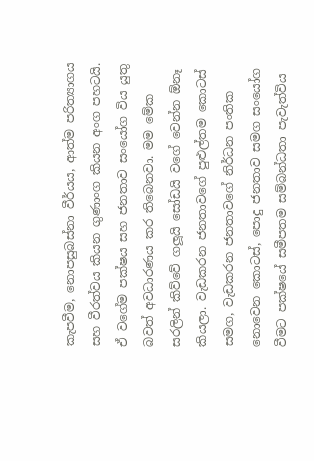කැපවීම, නොපසුබස්නා වීර්යය, ආත්ම පරිත්‍යාගය සහ වීරත්වය කියන ගුණාංග කියන අංග පහටයි. ඒ වගේම පක්ෂය සහ ජනතාව සංයෝග විය යුතු බවත් අවධාරණය කර තිබෙනවා. මම මේක සරලින් කිව්වේ ගලූයි සෝඩයි වගේ වෙන්න ඕනෑ කියලා. වැඩකරන ජනතාවගේ පුළුල්තම කොටස් සමග, වැඩකරන ජනතාවගේ නිර්ධන පංතික නොවෙන කොටස්, පොදු ජනතාව සමග සංයෝග වීමට පක්ෂයේ සමීපතම සම්බන්ධතා පැවැත්විය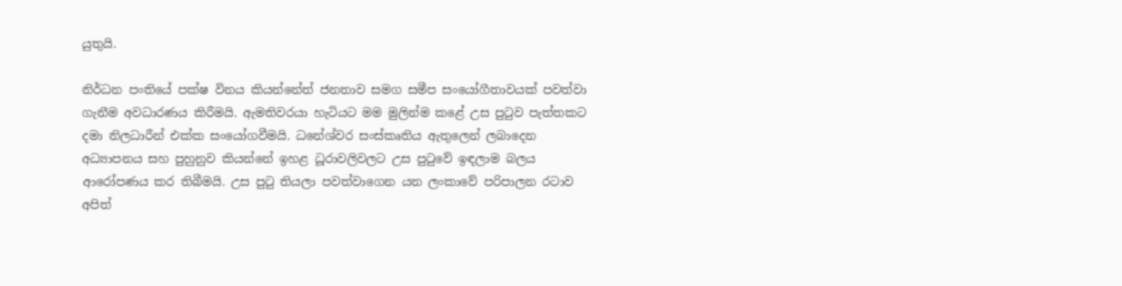යුතුයි.

නිර්ධන පංතියේ පක්ෂ විනය කියන්නේත් ජනතාව සමග සමීප සංයෝගීතාවයක් පවත්වා ගැනීම අවධාරණය කිරීමයි. ඇමතිවරයා හැටියට මම මුලින්ම කළේ උස පුටුව පැත්තකට දමා නිලධාරීන් එක්ක සංයෝගවීමයි. ධනේශ්වර සංස්කෘතිය ඇතුලෙන් ලබාදෙන අධ්‍යාපනය සහ පුහුනුව කියන්නේ ඉහළ ධූරාවලිවලට උස පුටුවේ ඉඳලාම බලය ආරෝපණය කර තිබීමයි. උස පුටු තියලා පවත්වාගෙන යන ලංකාවේ පරිපාලන රටාව අපිත්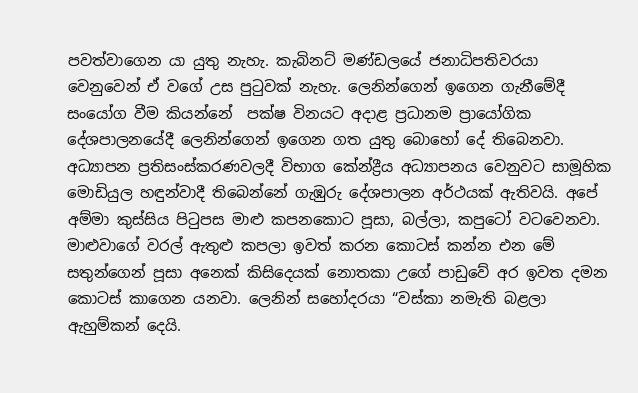පවත්වාගෙන යා යුතු නැහැ. කැබිනට් මණ්ඩලයේ ජනාධිපතිවරයා වෙනුවෙන් ඒ වගේ උස පුටුවක් නැහැ. ලෙනින්ගෙන් ඉගෙන ගැනීමේදී සංයෝග වීම කියන්නේ  පක්ෂ විනයට අදාළ ප්‍රධානම ප්‍රායෝගික දේශපාලනයේදී ලෙනින්ගෙන් ඉගෙන ගත යුතු බොහෝ දේ තිබෙනවා. අධ්‍යාපන ප්‍රතිසංස්කරණවලදී විභාග කේන්ද්‍රීය අධ්‍යාපනය වෙනුවට සාමූහික මොඩියුල හඳුන්වාදී තිබෙන්නේ ගැඹුරු දේශපාලන අර්ථයක් ඇතිවයි. අපේ අම්මා කුස්සිය පිටුපස මාළු කපනකොට පූසා, බල්ලා, කපුටෝ වටවෙනවා. මාළුවාගේ වරල් ඇතුළු කපලා ඉවත් කරන කොටස් කන්න එන මේ සතුන්ගෙන් පූසා අනෙක් කිසිදෙයක් නොතකා උගේ පාඩුවේ අර ඉවත දමන කොටස් කාගෙන යනවා. ලෙනින් සහෝදරයා “වස්කා නමැති බළලා ඇහුම්කන් දෙයි.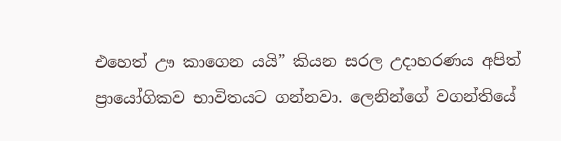එහෙත් ඌ කාගෙන යයි” කියන සරල උදාහරණය අපිත් ප්‍රායෝගිකව භාවිතයට ගන්නවා. ලෙනින්ගේ වගන්තියේ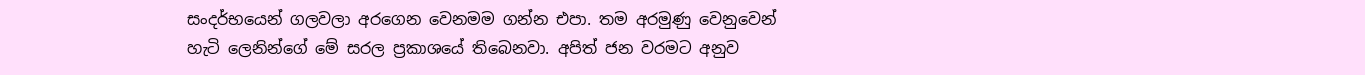සංදර්භයෙන් ගලවලා අරගෙන වෙනමම ගන්න එපා. තම අරමුණු වෙනුවෙන් හැටි ලෙනින්ගේ මේ සරල ප්‍රකාශයේ තිබෙනවා. අපිත් ජන වරමට අනුව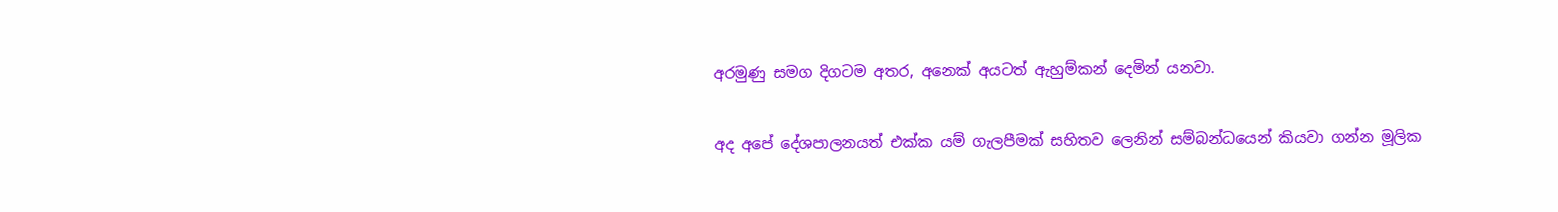අරමුණු සමග දිගටම අතර, අනෙක් අයටත් ඇහුම්කන් දෙමින් යනවා.

අද අපේ දේශපාලනයත් එක්ක යම් ගැලපීමක් සහිතව ලෙනින් සම්බන්ධයෙන් කියවා ගන්න මූලික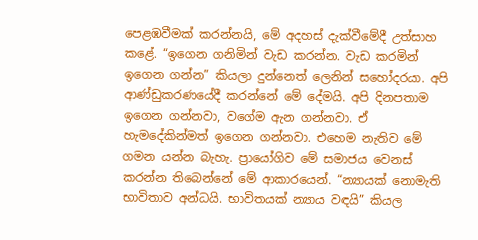පෙළඹවීමක් කරන්නයි, මේ අදහස් දැක්වීමේදී උත්සාහ කළේ. “ඉගෙන ගනිමින් වැඩ කරන්න. වැඩ කරමින් ඉගෙන ගන්න” කියලා දුන්නෙත් ලෙනින් සහෝදරයා. අපි ආණ්ඩුකරණයේදී කරන්නේ මේ දේමයි. අපි දිනපතාම ඉගෙන ගන්නවා, වගේම ඇන ගන්නවා. ඒ හැමදේකින්මත් ඉගෙන ගන්නවා. එහෙම නැතිව මේ ගමන යන්න බැහැ. ප්‍රායෝගිව මේ සමාජය වෙනස් කරන්න තිබෙන්නේ මේ ආකාරයෙන්. “න්‍යායක් නොමැති භාවිතාව අන්ධයි. භාවිතයක් න්‍යාය වඳයි” කියල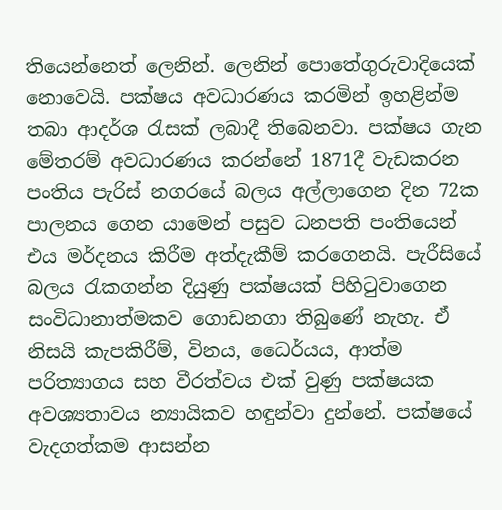තියෙන්නෙත් ලෙනින්. ලෙනින් පොතේගුරුවාදියෙක් නොවෙයි. පක්ෂය අවධාරණය කරමින් ඉහළින්ම තබා ආදර්ශ රැසක් ලබාදී තිබෙනවා. පක්ෂය ගැන මේතරම් අවධාරණය කරන්නේ 1871දී වැඩකරන පංතිය පැරිස් නගරයේ බලය අල්ලාගෙන දින 72ක පාලනය ගෙන යාමෙන් පසුව ධනපති පංතියෙන් එය මර්දනය කිරීම අත්දැකීම් කරගෙනයි. පැරීසියේ බලය රැකගන්න දියුණු පක්ෂයක් පිහිටුවාගෙන සංවිධානාත්මකව ගොඩනගා තිබුණේ නැහැ. ඒ නිසයි කැපකිරීම්, විනය, ධෛර්යය, ආත්ම පරිත්‍යාගය සහ වීරත්වය එක් වුණු පක්ෂයක අවශ්‍යතාවය න්‍යායිකව හඳුන්වා දුන්නේ. පක්ෂයේ වැදගත්කම ආසන්න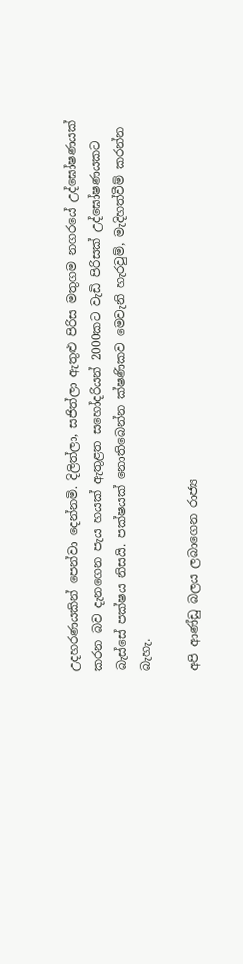උදහරණයකින් පෙන්වා දෙන්නමි. දිලිත්ලා, සජිත්ලා ඇතුළු පිරිස මතුගම නගරයේ උද්ඝෝෂණයක් කරන බව දැනගෙන පැය හයක් ඇතුළත සහෝදරියන් 2000කට වැඩි පිරිසක් උද්ඝෝෂණයකට බැස්සේ පක්ෂය නිසයි. පක්ෂයක් නොතිබෙන්න ක්ෂණිකව මෙවැනි හැරවුම්, මැදිහත්වීම් කරන්න බැහැ.

අපි ආණ්ඩු බලය ලබාගෙන රාජ්‍ය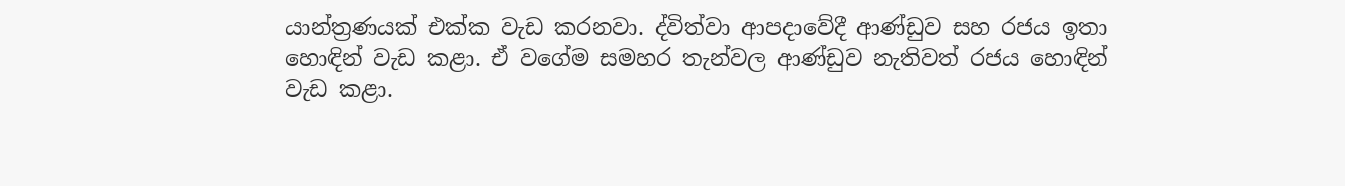යාන්ත්‍රණයක් එක්ක වැඩ කරනවා. ද්විත්වා ආපදාවේදී ආණ්ඩුව සහ රජය ඉතා හොඳින් වැඩ කළා. ඒ වගේම සමහර තැන්වල ආණ්ඩුව නැතිවත් රජය හොඳින් වැඩ කළා.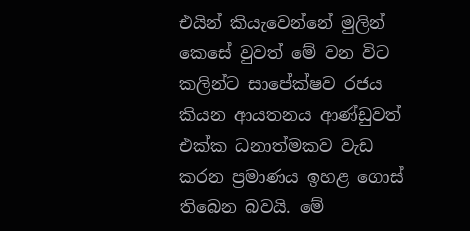එයින් කියැවෙන්නේ මුලින් කෙසේ වුවත් මේ වන විට කලින්ට සාපේක්ෂව රජය කියන ආයතනය ආණ්ඩුවත් එක්ක ධනාත්මකව වැඩ කරන ප්‍රමාණය ඉහළ ගොස් තිබෙන බවයි. මේ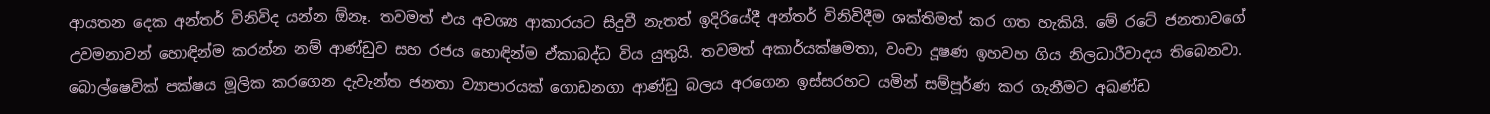ආයතන දෙක අන්තර් විනිවිද යන්න ඕනෑ. තවමත් එය අවශ්‍ය ආකාරයට සිදුවී නැතත් ඉදිරියේදී අන්තර් විනිවිදීම ශක්තිමත් කර ගත හැකියි. මේ රටේ ජනතාවගේ උවමනාවන් හොඳින්ම කරන්න නම් ආණ්ඩුව සහ රජය හොඳින්ම ඒකාබද්ධ විය යුතුයි. තවමත් අකාර්යක්ෂමතා, වංචා දූෂණ ඉහවහ ගිය නිලධාරීවාදය තිබෙනවා. බොල්ෂෙවික් පක්ෂය මූලික කරගෙන දැවැන්ත ජනතා ව්‍යාපාරයක් ගොඩනගා ආණ්ඩු බලය අරගෙන ඉස්සරහට යමින් සම්පූර්ණ කර ගැනීමට අඛණ්ඩ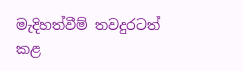මැදිහත්වීම් තවදුරටත් කළ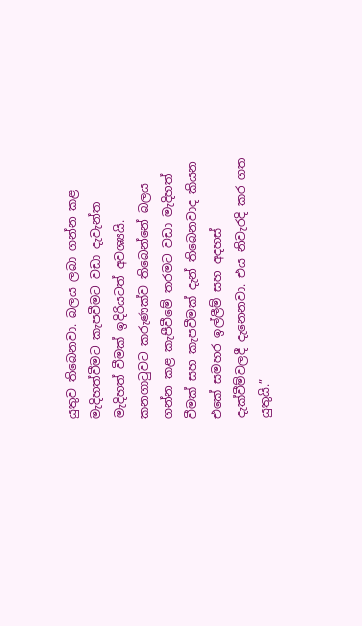යුතුව තිබෙනවා. බලය ලබා ගන්න කළ මැදිහත්වීමට කැපවීමට වඩා දැවැන්ත මැදිහත් වීමක් ඉදිරියටත් අවශ්‍යයි. කනගාටුවට කරුණක්ව තිබෙන්නේ බලය ගන්න කළ කැපීවීමේ තරමට වඩා මැදිහත් වීමක් සහ කැපවීමක් දැන් තිබෙනවාද කියන එකේ සමහර ඉල්ලීම් සහ අදහස් දැක්වීම්වලදී දැනෙනවා. එය නිවැරදි කර ගත යුතුයි.”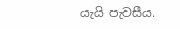යැයි පැවසීය.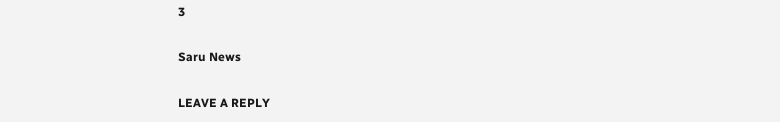3

Saru News

LEAVE A REPLY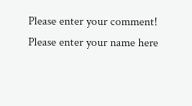Please enter your comment!
Please enter your name here